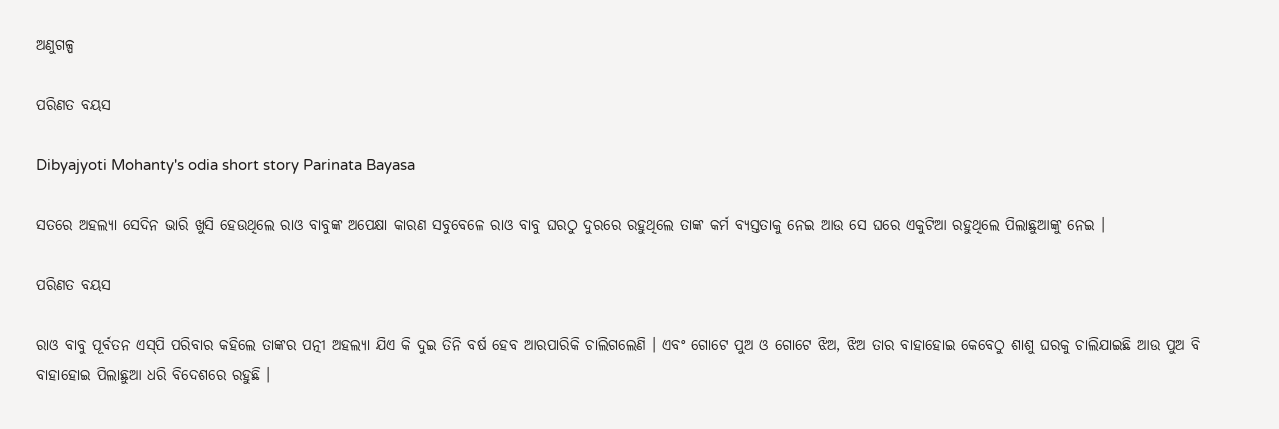ଅଣୁଗଳ୍ପ

ପରିଣତ ବୟସ

Dibyajyoti Mohanty's odia short story Parinata Bayasa

ସତରେ ଅହଲ୍ୟା ସେଦିନ ଭାରି ଖୁସି ହେଉଥିଲେ ରାଓ ବାବୁଙ୍କ ଅପେକ୍ଷା କାରଣ ସବୁବେଳେ ରାଓ ବାବୁ ଘରଠୁ ଦୁରରେ ରହୁଥିଲେ ତାଙ୍କ କର୍ମ ବ୍ୟସ୍ତତାକୁ ନେଇ ଆଉ ସେ ଘରେ ଏକୁଟିଆ ରହୁଥିଲେ ପିଲାଛୁଆଙ୍କୁ ନେଇ ।

ପରିଣତ ବୟସ

ରାଓ ବାବୁ ପୂର୍ବତନ ଏସ୍‌ପି ପରିବାର କହିଲେ ତାଙ୍କର ପତ୍ନୀ ଅହଲ୍ୟା ଯିଏ କି ଦୁଇ ତିନି ବର୍ଷ ହେବ ଆରପାରିକି ଚାଲିଗଲେଣି । ଏବଂ ଗୋଟେ ପୁଅ ଓ ଗୋଟେ ଝିଅ, ଝିଅ ତାର ବାହାହୋଇ କେବେଠୁ ଶାଶୁ ଘରକୁ ଚାଲିଯାଇଛି ଆଉ ପୁଅ ବି ବାହାହୋଇ ପିଲାଛୁଆ ଧରି ବିଦେଶରେ ରହୁଛି ।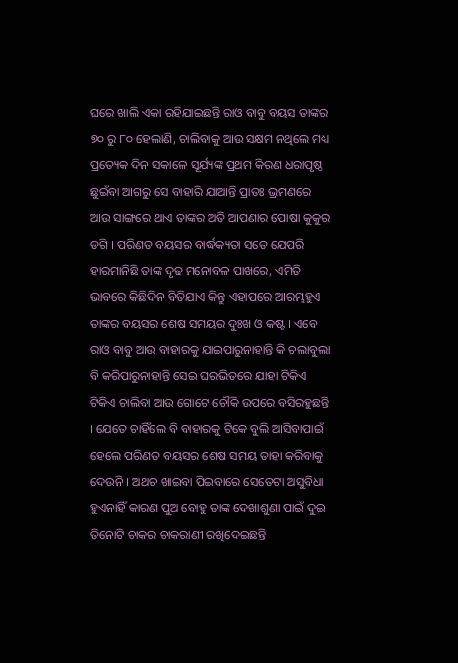ଘରେ ଖାଲି ଏକା ରହିଯାଇଛନ୍ତି ରାଓ ବାବୁ ବୟସ ତାଙ୍କର ୭୦ ରୁ ୮୦ ହେଲାଣି, ଚାଲିବାକୁ ଆଉ ସକ୍ଷମ ନଥିଲେ ମଧ୍ୟ ପ୍ରତ୍ୟେକ ଦିନ ସକାଳେ ସୂର୍ଯ୍ୟଙ୍କ ପ୍ରଥମ କିରଣ ଧରାପୃଷ୍ଠ ଛୁଇଁବା ଆଗରୁ ସେ ବାହାରି ଯାଆନ୍ତି ପ୍ରାତଃ ଭ୍ରମଣରେ ଆଉ ସାଙ୍ଗରେ ଥାଏ ତାଙ୍କର ଅତି ଆପଣାର ପୋଷା କୁକୁର ଡଗି । ପରିଣତ ବୟସର ବାର୍ଦ୍ଧକ୍ୟତା ସତେ ଯେପରି ହାରମାନିଛି ତାଙ୍କ ଦୃଢ ମନୋବଳ ପାଖରେ, ଏମିତି ଭାବରେ କିଛିଦିନ ବିତିଯାଏ କିନ୍ତୁ ଏହାପରେ ଆରମ୍ଭହୁଏ ତାଙ୍କର ବୟସର ଶେଷ ସମୟର ଦୁଃଖ ଓ କଷ୍ଟ । ଏବେ ରାଓ ବାବୁ ଆଉ ବାହାରକୁ ଯାଇପାରୁନାହାନ୍ତି କି ଚଲାବୁଲା ବି କରିପାରୁନାହାନ୍ତି ସେଇ ଘରଭିତରେ ଯାହା ଟିକିଏ ଟିକିଏ ଚାଲିବା ଆଉ ଗୋଟେ ଚୌକି ଉପରେ ବସିରହୁଛନ୍ତି । ଯେତେ ଚାହିଁଲେ ବି ବାହାରକୁ ଟିକେ ବୁଲି ଆସିବାପାଇଁ ହେଲେ ପରିଣତ ବୟସର ଶେଷ ସମୟ ତାହା କରିବାକୁ ଦେଉନି । ଅଥଚ ଖାଇବା ପିଇବାରେ ସେତେଟା ଅସୁବିଧା ହୁଏନାହିଁ କାରଣ ପୁଅ ବୋହୁ ତାଙ୍କ ଦେଖାଶୁଣା ପାଇଁ ଦୁଇ ତିନୋଟି ଚାକର ଚାକରାଣୀ ରଖିଦେଇଛନ୍ତି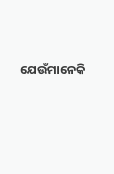ଯେଉଁମାନେକି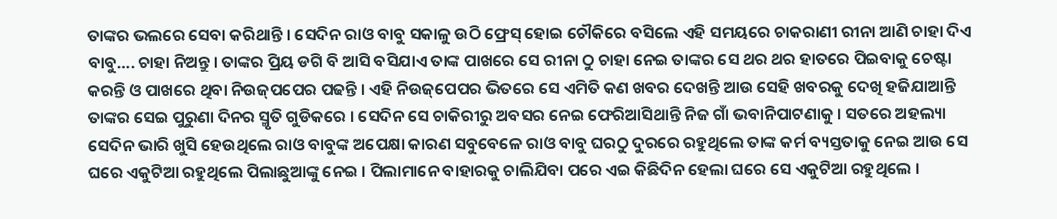ତାଙ୍କର ଭଲରେ ସେବା କରିଥାନ୍ତି । ସେଦିନ ରାଓ ବାବୁ ସକାଳୁ ଉଠି ଫ୍ରେସ୍ ହୋଇ ଚୌକିରେ ବସିଲେ ଏହି ସମୟରେ ଚାକରାଣୀ ରୀନା ଆଣି ଚାହା ଦିଏ ବାବୁ…. ଚାହା ନିଅନ୍ତୁ । ତାଙ୍କର ପ୍ରିୟ ଡଗି ବି ଆସି ବସିଯାଏ ତାଙ୍କ ପାଖରେ ସେ ରୀନା ଠୁ ଚାହା ନେଇ ତାଙ୍କର ସେ ଥର ଥର ହାତରେ ପିଇବାକୁ ଚେଷ୍ଟା କରନ୍ତି ଓ ପାଖରେ ଥିବା ନିଉଜ୍‌ପପେର ପଢନ୍ତି । ଏହି ନିଉଜ୍‌ପେପର ଭିତରେ ସେ ଏମିତି କଣ ଖବର ଦେଖନ୍ତି ଆଉ ସେହି ଖବରକୁ ଦେଖି ହଜିଯାଆନ୍ତି ତାଙ୍କର ସେଇ ପୁରୁଣା ଦିନର ସ୍ମୃତି ଗୁଡିକରେ । ସେଦିନ ସେ ଚାକିରୀରୁ ଅବସର ନେଇ ଫେରିଆସିଥାନ୍ତି ନିଜ ଗାଁ ଭବାନିପାଟଣାକୁ । ସତରେ ଅହଲ୍ୟା ସେଦିନ ଭାରି ଖୁସି ହେଉଥିଲେ ରାଓ ବାବୁଙ୍କ ଅପେକ୍ଷା କାରଣ ସବୁବେଳେ ରାଓ ବାବୁ ଘରଠୁ ଦୁରରେ ରହୁଥିଲେ ତାଙ୍କ କର୍ମ ବ୍ୟସ୍ତତାକୁ ନେଇ ଆଉ ସେ ଘରେ ଏକୁଟିଆ ରହୁଥିଲେ ପିଲାଛୁଆଙ୍କୁ ନେଇ । ପିଲାମାନେ ବାହାରକୁ ଚାଲିଯିବା ପରେ ଏଇ କିଛିଦିନ ହେଲା ଘରେ ସେ ଏକୁଟିଆ ରହୁଥିଲେ ।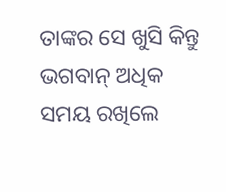ତାଙ୍କର ସେ ଖୁସି କିନ୍ତୁ ଭଗବାନ୍ ଅଧିକ ସମୟ ରଖିଲେ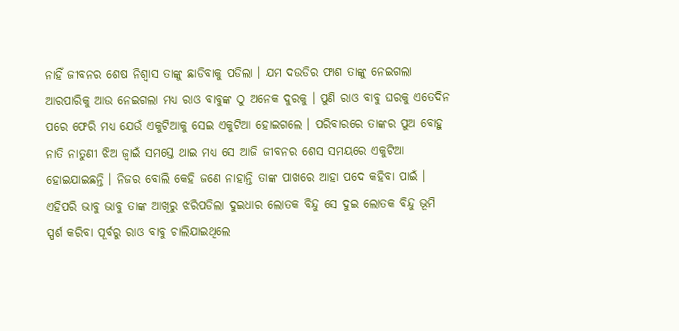ନାହିଁ ଜୀବନର ଶେଷ ନିଶ୍ୱାସ ତାଙ୍କୁ ଛାଡିବାକୁ ପଡିଲା । ଯମ ଦଉଡିର ଫାଶ ତାଙ୍କୁ ନେଇଗଲା ଆରପାରିକୁ ଆଉ ନେଇଗଲା ମଧ୍ୟ ରାଓ ବାବୁଙ୍କ ଠୁ ଅନେକ ଦୁରକୁ । ପୁଣି ରାଓ ବାବୁ ଘରକୁ ଏତେଦିନ ପରେ ଫେରି ମଧ୍ୟ ଯେଉଁ ଏକୁଟିଆକୁ ସେଇ ଏକୁଟିଆ ହୋଇଗଲେ । ପରିବାରରେ ତାଙ୍କର ପୁଅ ବୋହୁ ନାତି ନାତୁଣୀ ଝିଅ ଜ୍ୱାଇଁ ସମସ୍ତେ ଥାଇ ମଧ୍ୟ ସେ ଆଜି ଜୀବନର ଶେସ ସମୟରେ ଏକୁଟିଆ ହୋଇଯାଇଛନ୍ତି । ନିଜର ବୋଲି କେହି ଜଣେ ନାହାନ୍ତି ତାଙ୍କ ପାଖରେ ଆହା ପଦେ କହିବା ପାଇଁ । ଏହିପରି ଭାବୁ ଭାବୁ ତାଙ୍କ ଆଖିରୁ ଝରିପଡିଲା ଦୁଇଧାର ଲୋତକ ବିନ୍ଦୁ ସେ ଦୁଇ ଲୋତକ ବିନ୍ଦୁ ଭୂମି ସ୍ପର୍ଶ କରିବା ପୂର୍ବରୁ ରାଓ ବାବୁ ଚାଲିଯାଇଥିଲେ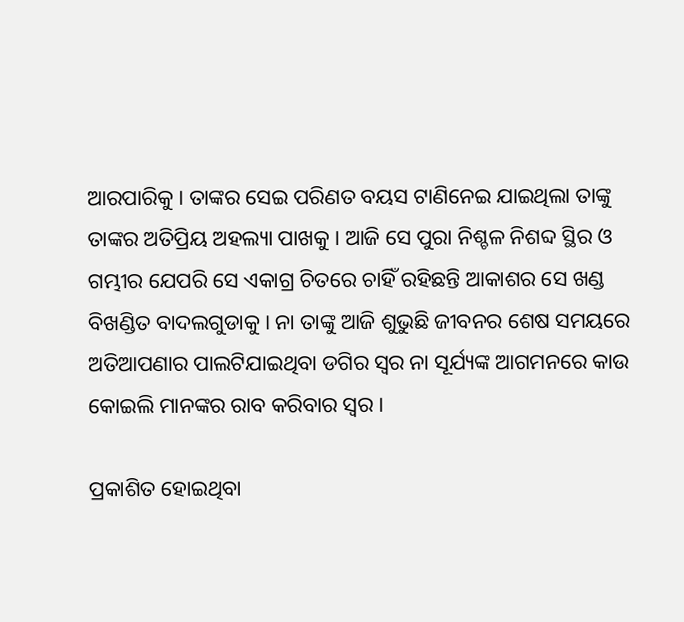ଆରପାରିକୁ । ତାଙ୍କର ସେଇ ପରିଣତ ବୟସ ଟାଣିନେଇ ଯାଇଥିଲା ତାଙ୍କୁ ତାଙ୍କର ଅତିପ୍ରିୟ ଅହଲ୍ୟା ପାଖକୁ । ଆଜି ସେ ପୁରା ନିଶ୍ଚଳ ନିଶବ୍ଦ ସ୍ଥିର ଓ ଗମ୍ଭୀର ଯେପରି ସେ ଏକାଗ୍ର ଚିତରେ ଚାହିଁ ରହିଛନ୍ତି ଆକାଶର ସେ ଖଣ୍ଡ ବିଖଣ୍ଡିତ ବାଦଲଗୁଡାକୁ । ନା ତାଙ୍କୁ ଆଜି ଶୁଭୁଛି ଜୀବନର ଶେଷ ସମୟରେ ଅତିଆପଣାର ପାଲଟିଯାଇଥିବା ଡଗିର ସ୍ୱର ନା ସୂର୍ଯ୍ୟଙ୍କ ଆଗମନରେ କାଉ କୋଇଲି ମାନଙ୍କର ରାବ କରିବାର ସ୍ୱର ।

ପ୍ରକାଶିତ ହୋଇଥିବା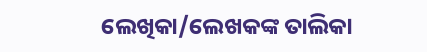ଲେଖିକା/ଲେଖକଙ୍କ ତାଲିକା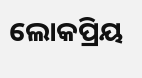ଲୋକପ୍ରିୟ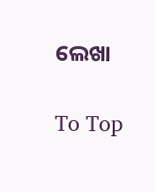ଲେଖା

To Top